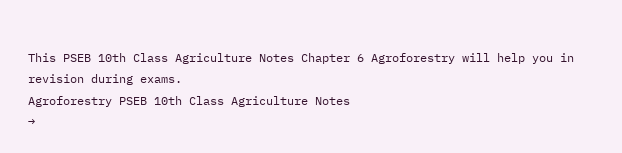This PSEB 10th Class Agriculture Notes Chapter 6 Agroforestry will help you in revision during exams.
Agroforestry PSEB 10th Class Agriculture Notes
→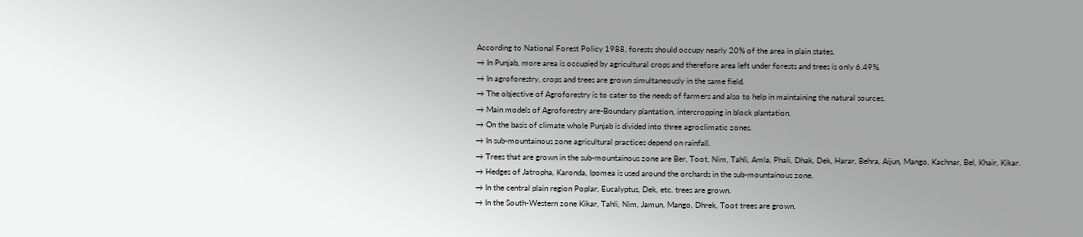According to National Forest Policy 1988, forests should occupy nearly 20% of the area in plain states.
→ In Punjab, more area is occupied by agricultural crops and therefore area left under forests and trees is only 6.49%.
→ In agroforestry, crops and trees are grown simultaneously in the same field.
→ The objective of Agroforestry is to cater to the needs of farmers and also to help in maintaining the natural sources.
→ Main models of Agroforestry are-Boundary plantation, intercropping in block plantation.
→ On the basis of climate whole Punjab is divided into three agroclimatic zones.
→ In sub-mountainous zone agricultural practices depend on rainfall.
→ Trees that are grown in the sub-mountainous zone are Ber, Toot, Nim, Tahli, Amla, Phali, Dhak, Dek, Harar, Behra, Aijun, Mango, Kachnar, Bel, Khair, Kikar.
→ Hedges of Jatropha, Karonda, Ipomea is used around the orchards in the sub-mountainous zone.
→ In the central plain region Poplar, Eucalyptus, Dek, etc. trees are grown.
→ In the South-Western zone Kikar, Tahli, Nim, Jamun, Mango, Dhrek, Toot trees are grown.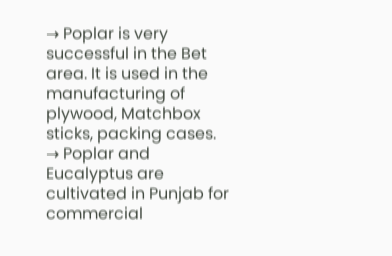→ Poplar is very successful in the Bet area. It is used in the manufacturing of plywood, Matchbox sticks, packing cases.
→ Poplar and Eucalyptus are cultivated in Punjab for commercial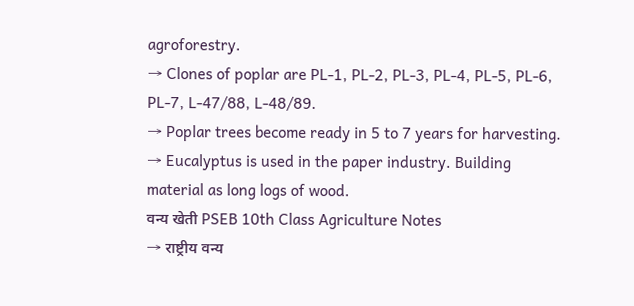agroforestry.
→ Clones of poplar are PL-1, PL-2, PL-3, PL-4, PL-5, PL-6, PL-7, L-47/88, L-48/89.
→ Poplar trees become ready in 5 to 7 years for harvesting.
→ Eucalyptus is used in the paper industry. Building material as long logs of wood.
वन्य खेती PSEB 10th Class Agriculture Notes
→ राष्ट्रीय वन्य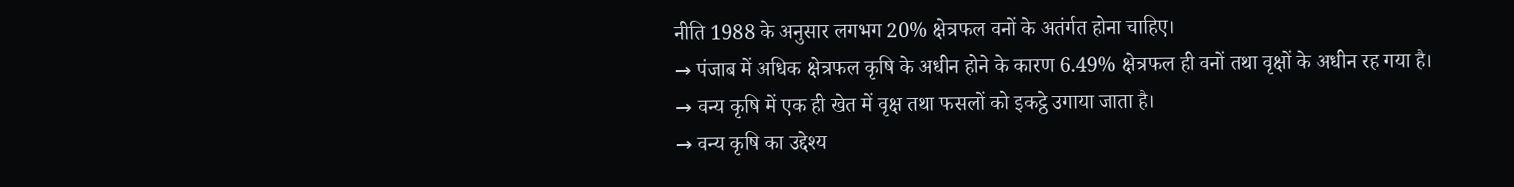नीति 1988 के अनुसार लगभग 20% क्षेत्रफल वनों के अतंर्गत होना चाहिए।
→ पंजाब में अधिक क्षेत्रफल कृषि के अधीन होने के कारण 6.49% क्षेत्रफल ही वनों तथा वृक्षों के अधीन रह गया है।
→ वन्य कृषि में एक ही खेत में वृक्ष तथा फसलों को इकट्ठे उगाया जाता है।
→ वन्य कृषि का उद्देश्य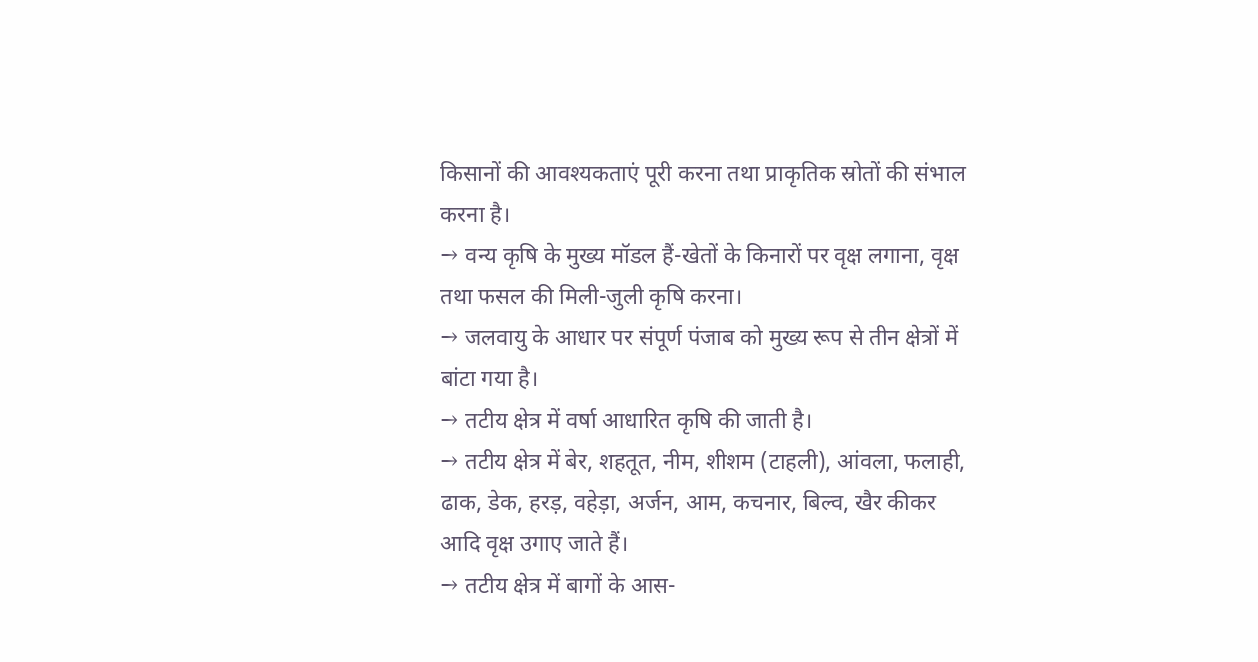किसानों की आवश्यकताएं पूरी करना तथा प्राकृतिक स्रोतों की संभाल करना है।
→ वन्य कृषि के मुख्य मॉडल हैं-खेतों के किनारों पर वृक्ष लगाना, वृक्ष तथा फसल की मिली-जुली कृषि करना।
→ जलवायु के आधार पर संपूर्ण पंजाब को मुख्य रूप से तीन क्षेत्रों में बांटा गया है।
→ तटीय क्षेत्र में वर्षा आधारित कृषि की जाती है।
→ तटीय क्षेत्र में बेर, शहतूत, नीम, शीशम (टाहली), आंवला, फलाही, ढाक, डेक, हरड़, वहेड़ा, अर्जन, आम, कचनार, बिल्व, खैर कीकर आदि वृक्ष उगाए जाते हैं।
→ तटीय क्षेत्र में बागों के आस-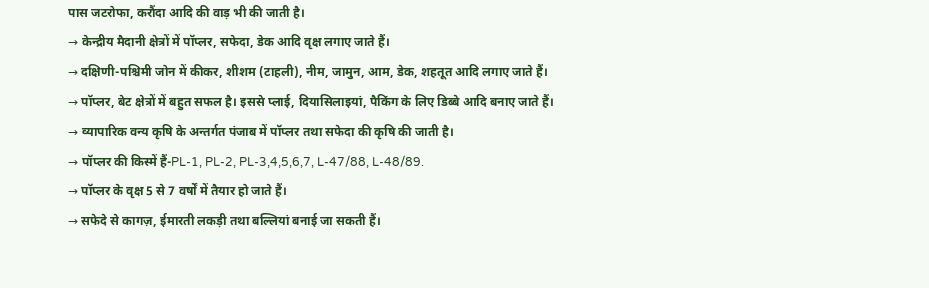पास जटरोफा, करौंदा आदि की वाड़ भी की जाती है।
→ केन्द्रीय मैदानी क्षेत्रों में पॉप्लर, सफेदा, डेक आदि वृक्ष लगाए जाते हैं।
→ दक्षिणी-पश्चिमी जोन में कीकर, शीशम (टाहली), नीम, जामुन, आम, डेक, शहतूत आदि लगाए जाते हैं।
→ पॉप्लर, बेट क्षेत्रों में बहुत सफल है। इससे प्लाई, दियासिलाइयां, पैकिंग के लिए डिब्बे आदि बनाए जाते हैं।
→ व्यापारिक वन्य कृषि के अन्तर्गत पंजाब में पॉप्लर तथा सफेदा की कृषि की जाती है।
→ पॉप्लर की किस्में हैं-PL-1, PL-2, PL-3,4,5,6,7, L-47/88, L-48/89.
→ पॉप्लर के वृक्ष 5 से 7 वर्षों में तैयार हो जाते हैं।
→ सफेदे से कागज़, ईमारती लकड़ी तथा बल्लियां बनाई जा सकती हैं।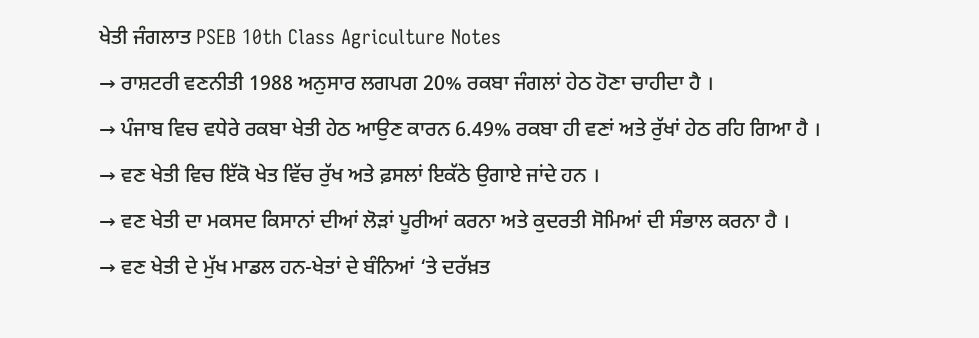ਖੇਤੀ ਜੰਗਲਾਤ PSEB 10th Class Agriculture Notes
→ ਰਾਸ਼ਟਰੀ ਵਣਨੀਤੀ 1988 ਅਨੁਸਾਰ ਲਗਪਗ 20% ਰਕਬਾ ਜੰਗਲਾਂ ਹੇਠ ਹੋਣਾ ਚਾਹੀਦਾ ਹੈ ।
→ ਪੰਜਾਬ ਵਿਚ ਵਧੇਰੇ ਰਕਬਾ ਖੇਤੀ ਹੇਠ ਆਉਣ ਕਾਰਨ 6.49% ਰਕਬਾ ਹੀ ਵਣਾਂ ਅਤੇ ਰੁੱਖਾਂ ਹੇਠ ਰਹਿ ਗਿਆ ਹੈ ।
→ ਵਣ ਖੇਤੀ ਵਿਚ ਇੱਕੋ ਖੇਤ ਵਿੱਚ ਰੁੱਖ ਅਤੇ ਫ਼ਸਲਾਂ ਇਕੱਠੇ ਉਗਾਏ ਜਾਂਦੇ ਹਨ ।
→ ਵਣ ਖੇਤੀ ਦਾ ਮਕਸਦ ਕਿਸਾਨਾਂ ਦੀਆਂ ਲੋੜਾਂ ਪੂਰੀਆਂ ਕਰਨਾ ਅਤੇ ਕੁਦਰਤੀ ਸੋਮਿਆਂ ਦੀ ਸੰਭਾਲ ਕਰਨਾ ਹੈ ।
→ ਵਣ ਖੇਤੀ ਦੇ ਮੁੱਖ ਮਾਡਲ ਹਨ-ਖੇਤਾਂ ਦੇ ਬੰਨਿਆਂ ‘ਤੇ ਦਰੱਖ਼ਤ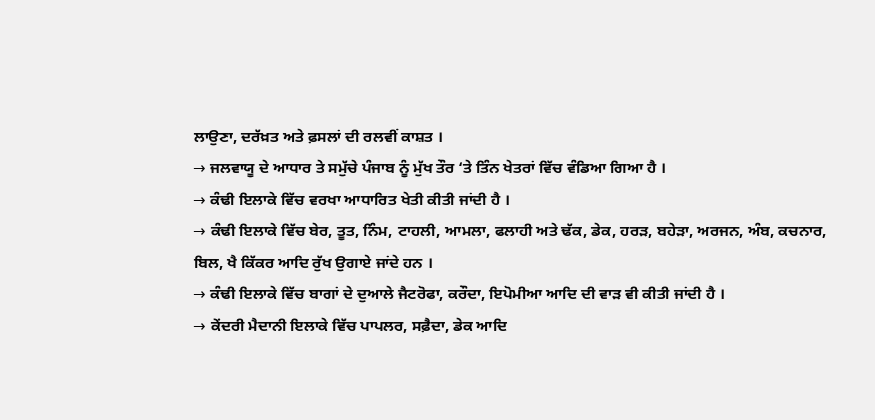ਲਾਉਣਾ, ਦਰੱਖ਼ਤ ਅਤੇ ਫ਼ਸਲਾਂ ਦੀ ਰਲਵੀਂ ਕਾਸ਼ਤ ।
→ ਜਲਵਾਯੂ ਦੇ ਆਧਾਰ ਤੇ ਸਮੁੱਚੇ ਪੰਜਾਬ ਨੂੰ ਮੁੱਖ ਤੌਰ ‘ਤੇ ਤਿੰਨ ਖੇਤਰਾਂ ਵਿੱਚ ਵੰਡਿਆ ਗਿਆ ਹੈ ।
→ ਕੰਢੀ ਇਲਾਕੇ ਵਿੱਚ ਵਰਖਾ ਆਧਾਰਿਤ ਖੇਤੀ ਕੀਤੀ ਜਾਂਦੀ ਹੈ ।
→ ਕੰਢੀ ਇਲਾਕੇ ਵਿੱਚ ਬੇਰ, ਤੂਤ, ਨਿੰਮ, ਟਾਹਲੀ, ਆਮਲਾ, ਫਲਾਹੀ ਅਤੇ ਢੱਕ, ਡੇਕ, ਹਰੜ, ਬਹੇੜਾ, ਅਰਜਨ, ਅੰਬ, ਕਚਨਾਰ, ਬਿਲ, ਖੈ ਕਿੱਕਰ ਆਦਿ ਰੁੱਖ ਉਗਾਏ ਜਾਂਦੇ ਹਨ ।
→ ਕੰਢੀ ਇਲਾਕੇ ਵਿੱਚ ਬਾਗਾਂ ਦੇ ਦੁਆਲੇ ਜੈਟਰੋਫਾ, ਕਰੌਦਾ, ਇਪੋਮੀਆ ਆਦਿ ਦੀ ਵਾੜ ਵੀ ਕੀਤੀ ਜਾਂਦੀ ਹੈ ।
→ ਕੇਂਦਰੀ ਮੈਦਾਨੀ ਇਲਾਕੇ ਵਿੱਚ ਪਾਪਲਰ, ਸਫ਼ੈਦਾ, ਡੇਕ ਆਦਿ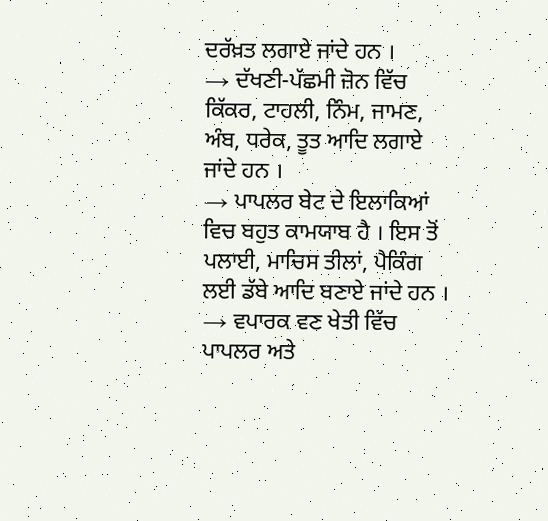ਦਰੱਖ਼ਤ ਲਗਾਏ ਜਾਂਦੇ ਹਨ ।
→ ਦੱਖਣੀ-ਪੱਛਮੀ ਜ਼ੋਨ ਵਿੱਚ ਕਿੱਕਰ, ਟਾਹਲੀ, ਨਿੰਮ, ਜਾਮਣ, ਅੰਬ, ਧਰੇਕ, ਤੂਤ ਆਦਿ ਲਗਾਏ ਜਾਂਦੇ ਹਨ ।
→ ਪਾਪਲਰ ਬੇਟ ਦੇ ਇਲਾਕਿਆਂ ਵਿਚ ਬਹੁਤ ਕਾਮਯਾਬ ਹੈ । ਇਸ ਤੋਂ ਪਲਾਈ, ਮਾਚਿਸ ਤੀਲਾਂ, ਪੈਕਿੰਗ ਲਈ ਡੱਬੇ ਆਦਿ ਬਣਾਏ ਜਾਂਦੇ ਹਨ ।
→ ਵਪਾਰਕ ਵਣ ਖੇਤੀ ਵਿੱਚ ਪਾਪਲਰ ਅਤੇ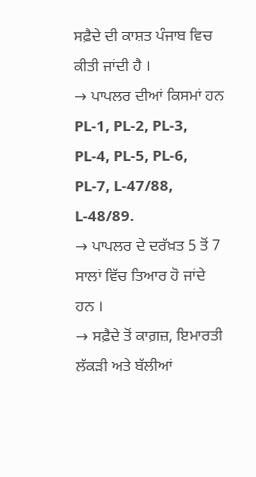ਸਫ਼ੈਦੇ ਦੀ ਕਾਸ਼ਤ ਪੰਜਾਬ ਵਿਚ ਕੀਤੀ ਜਾਂਦੀ ਹੈ ।
→ ਪਾਪਲਰ ਦੀਆਂ ਕਿਸਮਾਂ ਹਨ PL-1, PL-2, PL-3, PL-4, PL-5, PL-6, PL-7, L-47/88, L-48/89.
→ ਪਾਪਲਰ ਦੇ ਦਰੱਖ਼ਤ 5 ਤੋਂ 7 ਸਾਲਾਂ ਵਿੱਚ ਤਿਆਰ ਹੋ ਜਾਂਦੇ ਹਨ ।
→ ਸਫ਼ੈਦੇ ਤੋਂ ਕਾਗ਼ਜ਼, ਇਮਾਰਤੀ ਲੱਕੜੀ ਅਤੇ ਬੱਲੀਆਂ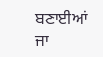ਬਣਾਈਆਂ ਜਾ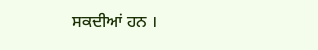ਸਕਦੀਆਂ ਹਨ ।